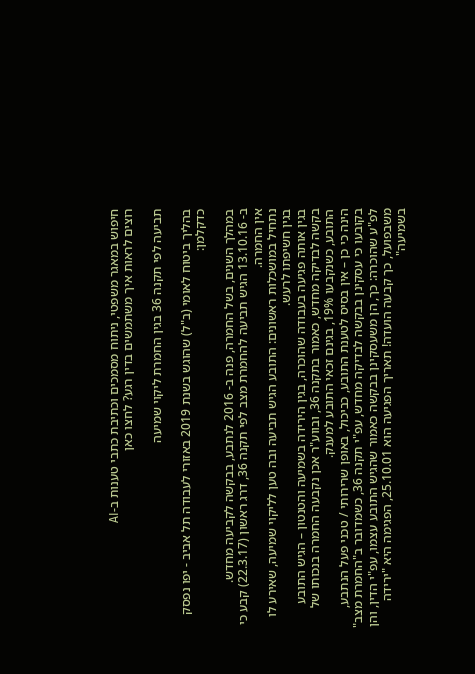חיפוש במאגר משפטי, ניתוח מסמכים וכתיבת כתבי טענות ב-AI
רוצים לראות איך משתמשים בדין רגע? לחצו כאן

תביעה לפי תקנה 36 בגין החמרת ליקוי שמיעה

בהליך ביטוח לאומי (ב"ל) שהוגש בשנת 2019 באזורי לעבודה תל אביב - יפו נפסק כדקלמן:

במהלך השנים, בשל החמרה, פנה ב- 2016 לנתבע, בבקשה לקביעה מחדש.
ב- 13.10.16 הגיש תביעה להחמרת מצב לפי תקנה 36, דרג ראשון (22.3.17) קבע כי אין החמרה.
נתחיל במושכלות ראשונים: התובע הגיש תביעה ובה טען לליקוי שמיעה, שאירע לו בגין חשיפתו לרעש.
בגין אותה פגיעה בעבודה שהוכרה, בגין הירידה בשמיעה והטנטון – הגיש התובע בקשה לבדיקה מחדש, כאמור בתקנה 36, ובווע"ר אכן נקבעה החמרה בנכותו של התובע, כשנקבעו 19%, בגינם זכאי התובע למענק.
הינה כי כן – אין בסיס לטענת התובע, כביכול, באופן שרירותי / טכני פעל הנתבע, בקובעו כי עסקינן בבקשה לבדיקה מחדש, עפ"י תקנה 36, כשמדובר ב"החמרת מצב" לפ"ע שהוכרה: כך, הן משעסקינן בבקשה כאמור שהגיש התובע עצמו, עפ"י הדין, והן משבפועל, כך קבעה הועדה! תאריך הפגיעה הוא 25.10.01, הפגימה היא "ירידה בשמיעה"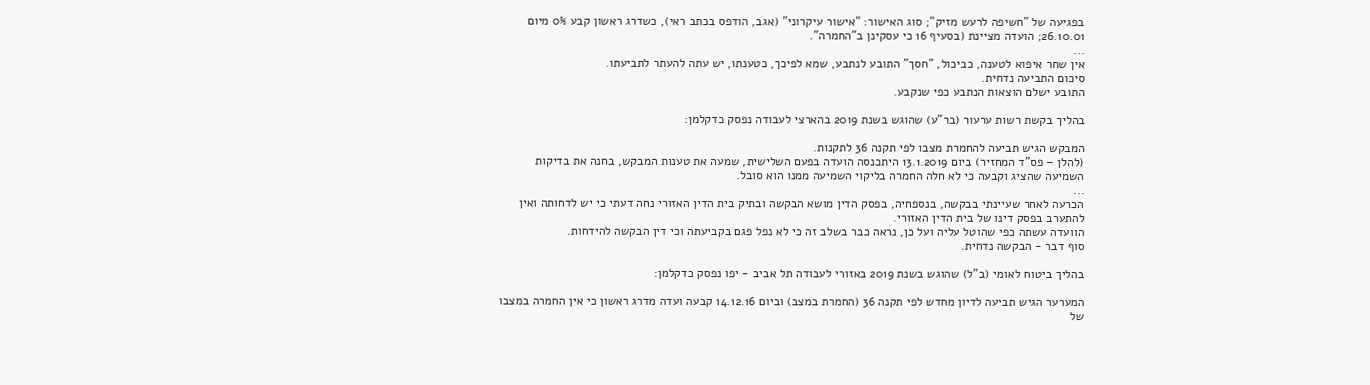בפגיעה של "חשיפה לרעש מזיק"; סוג האישור: "אישור עיקרוני" (אגב, הודפס בכתב ראי), כשדרג ראשון קבע 0% מיום 26.10.01; הועדה מציינת (בסעיף 16 כי עסקינן ב"החמרה".
...
אין שחר איפוא לטענה, כביכול, "חסך" התובע לנתבע, שמא לפיכך, כטענתו, יש עתה להעתר לתביעתו.
סיכום התביעה נדחית.
התובע ישלם הוצאות הנתבע כפי שנקבע.

בהליך בקשת רשות ערעור (בר"ע) שהוגש בשנת 2019 בהארצי לעבודה נפסק כדקלמן:

המבקש הגיש תביעה להחמרת מצבו לפי תקנה 36 לתקנות.
(להלן – פס"ד המחזיר) ביום 13.1.2019 היתכנסה הועדה בפעם השלישית, שמעה את טענות המבקש, בחנה את בדיקות השמיעה שהציג וקבעה כי לא חלה החמרה בליקוי השמיעה ממנו הוא סובל.
...
הכרעה לאחר שעיינתי בבקשה, בנספחיה, בפסק הדין מושא הבקשה ובתיק בית הדין האזורי נחה דעתי כי יש לדחותה ואין להתערב בפסק דינו של בית הדין האזורי.
הוועדה עשתה כפי שהוטל עליה ועל כן, נראה כבר בשלב זה כי לא נפל פגם בקביעתה וכי דין הבקשה להידחות.
סוף דבר - הבקשה נדחית.

בהליך ביטוח לאומי (ב"ל) שהוגש בשנת 2019 באזורי לעבודה תל אביב - יפו נפסק כדקלמן:

המערער הגיש תביעה לדיון מחדש לפי תקנה 36 (החמרת במצב) וביום 14.12.16 קבעה ועדה מדרג ראשון כי אין החמרה במצבו של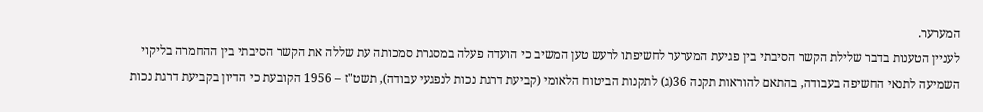המערער.
לעניין הטענות בדבר שלילת הקשר הסיבתי בין פגיעת המערער לחשיפתו לרעש טען המשיב כי הועדה פעלה במסגרת סמכותה עת שללה את הקשר הסיבתי בין ההחמרה בליקוי השמיעה לתנאי החשיפה בעבודה, בהתאם להוראות תקנה 36(ג) לתקנות הביטוח הלאומי (קביעת דרגת נכות לנפגעי עבודה), תשט"ז – 1956 הקובעת כי הדיון בקביעת דרגת נכות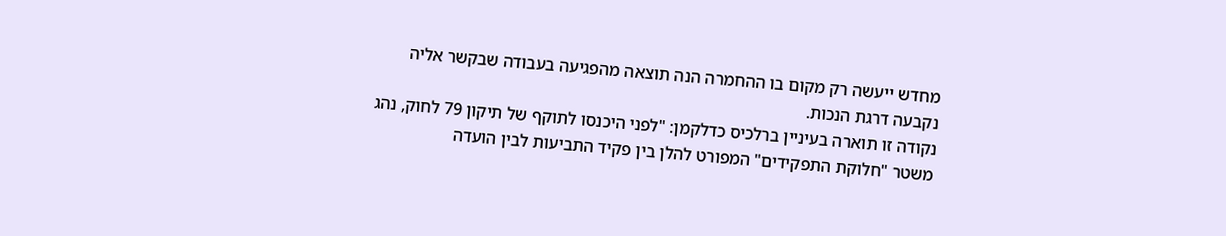מחדש ייעשה רק מקום בו ההחמרה הנה תוצאה מהפגיעה בעבודה שבקשר אליה נקבעה דרגת הנכות.
נקודה זו תוארה בעיניין ברלכיס כדלקמן: "לפני היכנסו לתוקף של תיקון 79 לחוק, נהג משטר "חלוקת התפקידים" המפורט להלן בין פקיד התביעות לבין הועדה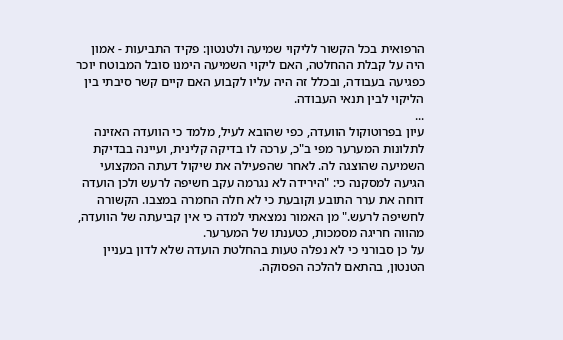הרפואית בכל הקשור לליקוי שמיעה ולטנטון: פקיד התביעות - אמון היה על קבלת ההחלטה, האם ליקוי השמיעה הימנו סובל המבוטח יוכר כפגיעה בעבודה, ובכלל זה היה עליו לקבוע האם קיים קשר סיבתי בין הליקוי לבין תנאי העבודה.
...
עיון בפרוטוקול הוועדה, כפי שהובא לעיל, מלמד כי הוועדה האזינה לתלונות המערער מפי ב"כ, ערכה לו בדיקה קלינית, ועיינה בבדיקת השמיעה שהוצגה לה. לאחר שהפעילה את שיקול דעתה המקצועי הגיעה למסקנה כי: "הירידה לא נגרמה עקב חשיפה לרעש ולכן הועדה דוחה את ערר התובע וקובעת כי לא חלה החמרה במצבו. הקשורה לחשיפה לרעש." מן האמור נמצאתי למדה כי אין קביעתה של הוועדה, מהווה חריגה מסמכות, כטענתו של המערער.
על כן סבורני כי לא נפלה טעות בהחלטת הועדה שלא לדון בעניין הטנטון, בהתאם להלכה הפסוקה.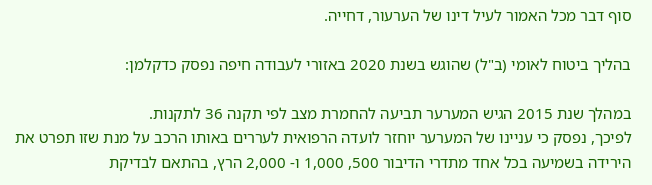סוף דבר מכל האמור לעיל דינו של הערעור, דחייה.

בהליך ביטוח לאומי (ב"ל) שהוגש בשנת 2020 באזורי לעבודה חיפה נפסק כדקלמן:

במהלך שנת 2015 הגיש המערער תביעה להחמרת מצב לפי תקנה 36 לתקנות.
לפיכך, נפסק כי עניינו של המערער יוחזר לועדה הרפואית לעררים באותו הרכב על מנת שזו תפרט את הירידה בשמיעה בכל אחד מתדרי הדיבור 500, 1,000 ו- 2,000 הרץ, בהתאם לבדיקת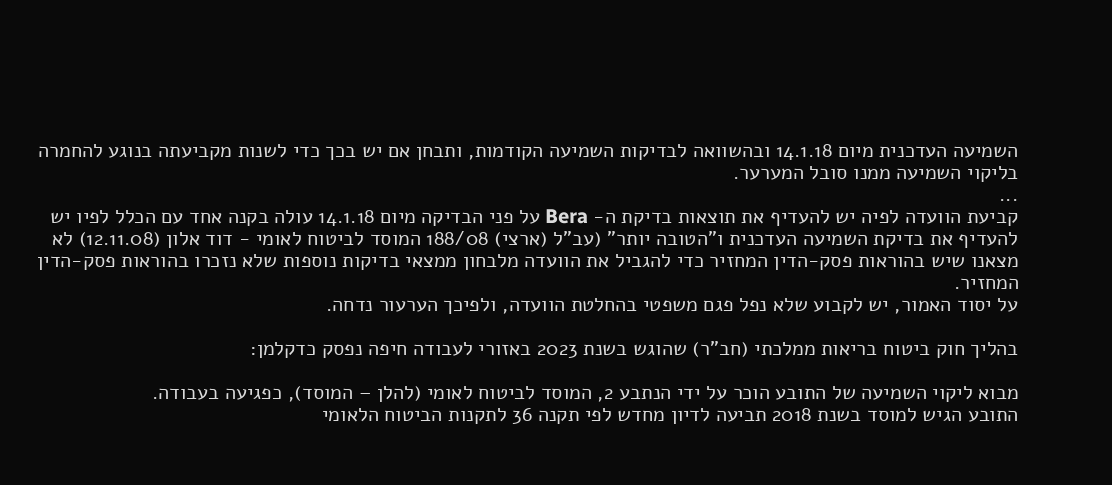השמיעה העדכנית מיום 14.1.18 ובהשוואה לבדיקות השמיעה הקודמות, ותבחן אם יש בכך כדי לשנות מקביעתה בנוגע להחמרה בליקוי השמיעה ממנו סובל המערער.
...
קביעת הוועדה לפיה יש להעדיף את תוצאות בדיקת ה- Bera על פני הבדיקה מיום 14.1.18 עולה בקנה אחד עם הכלל לפיו יש להעדיף את בדיקת השמיעה העדכנית ו"הטובה יותר" (עב"ל (ארצי) 188/08 המוסד לביטוח לאומי - דוד אלון (12.11.08) לא מצאנו שיש בהוראות פסק-הדין המחזיר כדי להגביל את הוועדה מלבחון ממצאי בדיקות נוספות שלא נזכרו בהוראות פסק-הדין המחזיר.
על יסוד האמור, יש לקבוע שלא נפל פגם משפטי בהחלטת הוועדה, ולפיכך הערעור נדחה.

בהליך חוק ביטוח בריאות ממלכתי (חב"ר) שהוגש בשנת 2023 באזורי לעבודה חיפה נפסק כדקלמן:

מבוא ליקוי השמיעה של התובע הוכר על ידי הנתבע 2, המוסד לביטוח לאומי (להלן – המוסד), כפגיעה בעבודה.
התובע הגיש למוסד בשנת 2018 תביעה לדיון מחדש לפי תקנה 36 לתקנות הביטוח הלאומי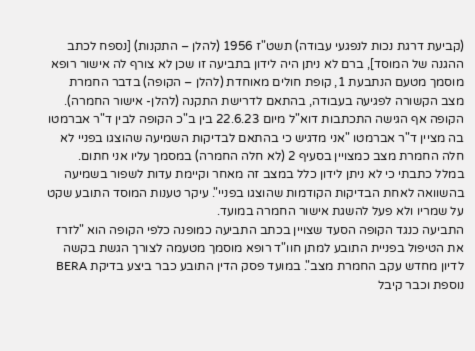(קביעת דרגת נכות לנפגעי עבודה) תשט"ז 1956 (להלן – התקנות) [נספח לכתב ההגנה של המוסד], ברם לא ניתן היה לידון בתביעה זו שכן לא צורף לה אישור רופא מוסמך מטעם הנתבעת 1, קופת חולים מאוחדת (להלן – הקופה) בדבר החמרת מצב הקשורה לפגיעה בעבודה, בהתאם לדרישת התקנה (להלן- אישור החמרה).
הקופה אף הגישה התכתבות דוא"ל מיום 22.6.23 בין ב"כ הקופה לבין ד"ר אברמטו בה מציין ד"ר אברמטו "אני מדגיש כי בהתאם לבדיקות השמיעה שהוצגו בפניי לא חלה החמרת מצב כמצויין בסעיף 2 (לא חלה החמרה) במסמך עליו אני חתום. במלל כתבתי כי לא ניתן לידון כלל במצב זה מאחר וקיימת עדות לשפור בשמיעה בהשוואה לאחת הבדיקות הקודמות שהוצגו בפניי". עיקר טענות המוסד התובע שקט על שמריו ולא פעל להשגת אישור החמרה במועד.
התביעה כנגד הקופה הסעד שצויין בכתב התביעה כמופנה כלפי הקופה הוא "לזרז את הטיפול בפניית התובע למתן חוו"ד רופא מוסמך מטעמה לצורך הגשת בקשה לדיון מחדש עקב החמרת מצב". במועד פסק הדין התובע כבר ביצע בדיקת BERA נוספת וכבר קיבל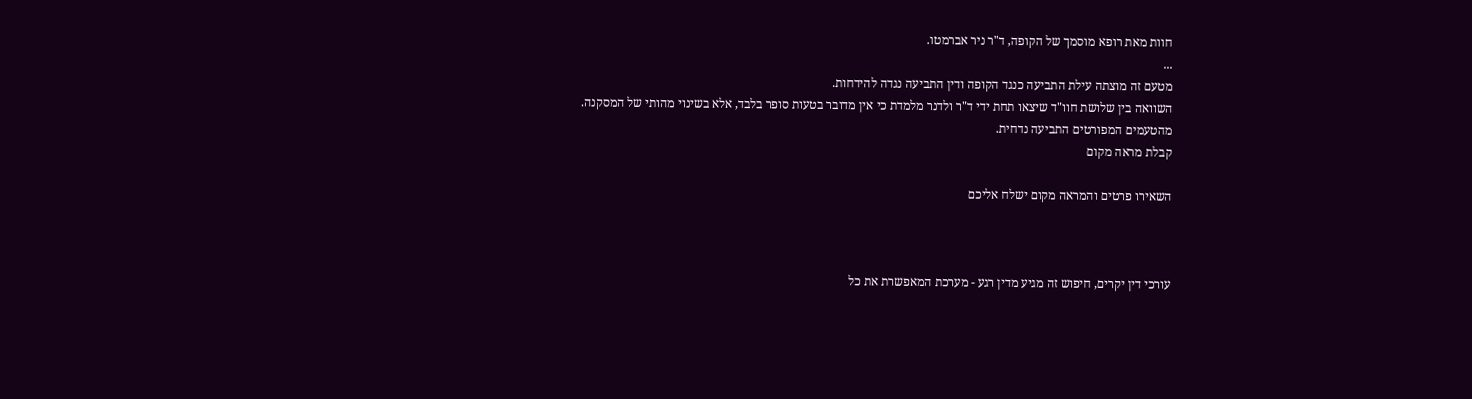חוות מאת רופא מוסמך של הקופה, ד"ר ניר אברמטו.
...
מטעם זה מוצתה עילת התביעה כנגד הקופה ודין התביעה נגדה להידחות.
השוואה בין שלושת חוו"ד שיצאו תחת ידי ד"ר ולדנר מלמדת כי אין מדובר בטעות סופר בלבד, אלא בשינוי מהותי של המסקנה.
מהטעמים המפורטים התביעה נדחית.
קבלת מראה מקום

השאירו פרטים והמראה מקום ישלח אליכם



עורכי דין יקרים, חיפוש זה מגיע מדין רגע - מערכת המאפשרת את כל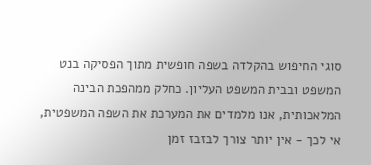סוגי החיפוש בהקלדה בשפה חופשית מתוך הפסיקה בנט המשפט ובבית המשפט העליון. כחלק ממהפכת הבינה המלאכותית, אנו מלמדים את המערכת את השפה המשפטית, אי לכך - אין יותר צורך לבזבז זמן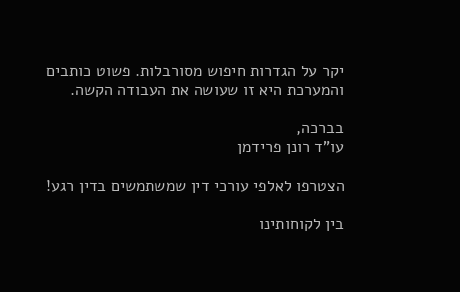יקר על הגדרות חיפוש מסורבלות. פשוט כותבים והמערכת היא זו שעושה את העבודה הקשה.

בברכה,
עו"ד רונן פרידמן

הצטרפו לאלפי עורכי דין שמשתמשים בדין רגע!

בין לקוחותינו